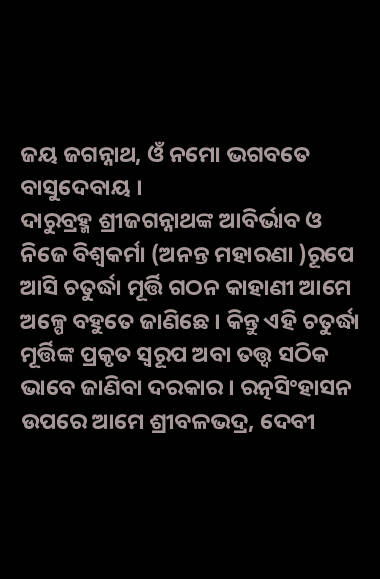ଜୟ ଜଗନ୍ନାଥ, ଓଁ ନମୋ ଭଗବତେ ବାସୁଦେବାୟ ।
ଦାରୁବ୍ରହ୍ମ ଶ୍ରୀଜଗନ୍ନାଥଙ୍କ ଆବିର୍ଭାବ ଓ ନିଜେ ବିଶ୍ଵକର୍ମା (ଅନନ୍ତ ମହାରଣା )ରୂପେ ଆସି ଚତୁର୍ଦ୍ଧା ମୂର୍ତ୍ତି ଗଠନ କାହାଣୀ ଆମେ ଅଳ୍ପେ ବହୁତେ ଜାଣିଛେ । କିନ୍ତୁ ଏହି ଚତୁର୍ଦ୍ଧା ମୂର୍ତ୍ତିଙ୍କ ପ୍ରକୃତ ସ୍ୱରୂପ ଅବା ତତ୍ତ୍ୱ ସଠିକ ଭାବେ ଜାଣିବା ଦରକାର । ରତ୍ନସିଂହାସନ ଉପରେ ଆମେ ଶ୍ରୀବଳଭଦ୍ର, ଦେବୀ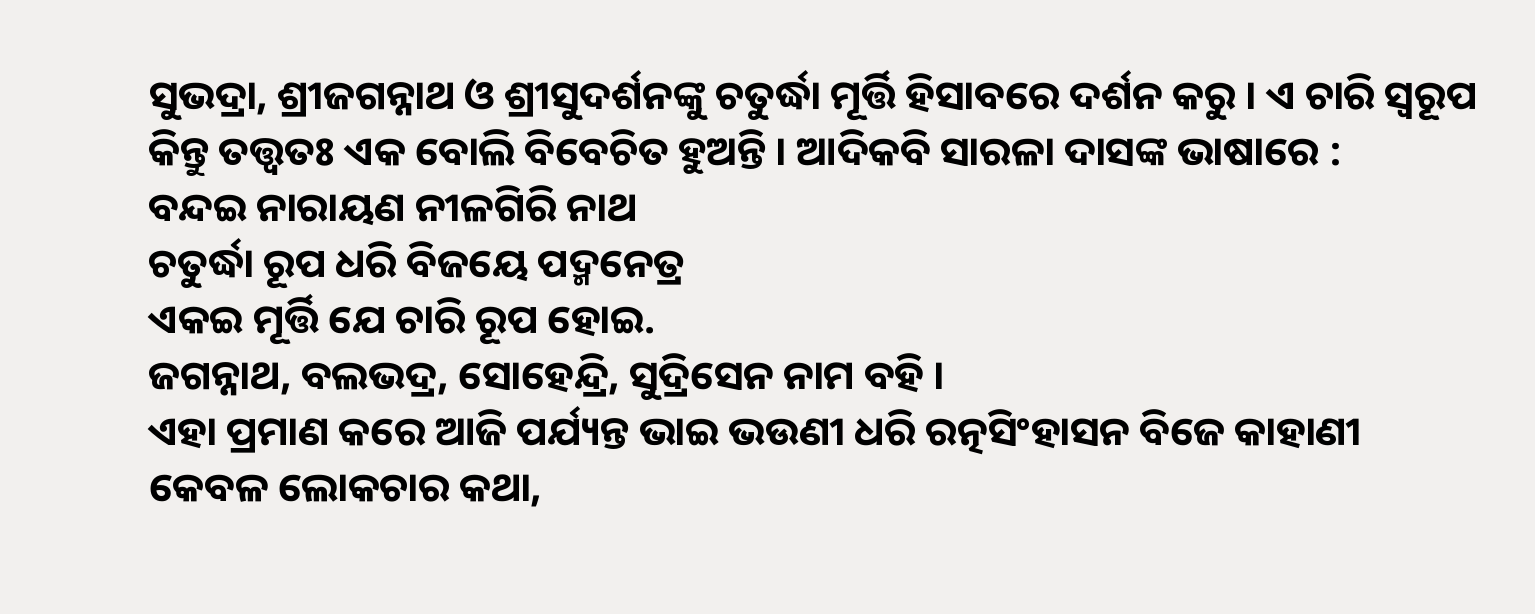ସୁଭଦ୍ରା, ଶ୍ରୀଜଗନ୍ନାଥ ଓ ଶ୍ରୀସୁଦର୍ଶନଙ୍କୁ ଚତୁର୍ଦ୍ଧା ମୂର୍ତ୍ତି ହିସାବରେ ଦର୍ଶନ କରୁ । ଏ ଚାରି ସ୍ୱରୂପ କିନ୍ତୁ ତତ୍ତ୍ୱତଃ ଏକ ବୋଲି ବିବେଚିତ ହୁଅନ୍ତି । ଆଦିକବି ସାରଳା ଦାସଙ୍କ ଭାଷାରେ :
ବନ୍ଦଇ ନାରାୟଣ ନୀଳଗିରି ନାଥ
ଚତୁର୍ଦ୍ଧା ରୂପ ଧରି ବିଜୟେ ପଦ୍ମନେତ୍ର
ଏକଇ ମୂର୍ତ୍ତି ଯେ ଚାରି ରୂପ ହୋଇ.
ଜଗନ୍ନାଥ, ବଲଭଦ୍ର, ସୋହେନ୍ଦ୍ରି, ସୁଦ୍ରିସେନ ନାମ ବହି ।
ଏହା ପ୍ରମାଣ କରେ ଆଜି ପର୍ଯ୍ୟନ୍ତ ଭାଇ ଭଉଣୀ ଧରି ରତ୍ନସିଂହାସନ ବିଜେ କାହାଣୀ କେବଳ ଲୋକଚାର କଥା,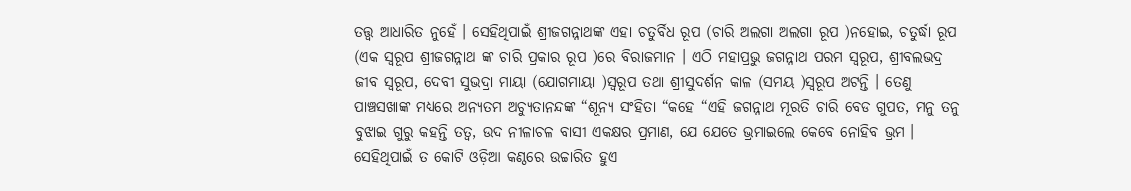ତତ୍ତ୍ୱ ଆଧାରିତ ନୁହେଁ । ସେହିଥିପାଇଁ ଶ୍ରୀଜଗନ୍ନାଥଙ୍କ ଏହା ଚତୁର୍ବିଧ ରୂପ (ଚାରି ଅଲଗା ଅଲଗା ରୂପ )ନହୋଇ, ଚତୁର୍ଦ୍ଧା ରୂପ (ଏକ ସ୍ୱରୂପ ଶ୍ରୀଜଗନ୍ନାଥ ଙ୍କ ଚାରି ପ୍ରକାର ରୂପ )ରେ ବିରାଜମାନ । ଏଠି ମହାପ୍ରଭୁ ଜଗନ୍ନାଥ ପରମ ସ୍ୱରୂପ, ଶ୍ରୀବଲଭଦ୍ର ଜୀବ ସ୍ୱରୂପ, ଦେବୀ ସୁଭଦ୍ରା ମାୟା (ଯୋଗମାୟା )ସ୍ୱରୂପ ତଥା ଶ୍ରୀସୁଦର୍ଶନ କାଳ (ସମୟ )ସ୍ୱରୂପ ଅଟନ୍ତି । ତେଣୁ ପାଞ୍ଚସଖାଙ୍କ ମଧ୍ୟରେ ଅନ୍ୟତମ ଅଚ୍ୟୁତାନନ୍ଦଙ୍କ “ଶୂନ୍ୟ ସଂହିତା “କହେ “ଏହି ଜଗନ୍ନାଥ ମୂରତି ଚାରି ବେଡ ଗୁପତ, ମନୁ ତନୁ ବୁଝାଇ ଗୁରୁ କହନ୍ତି ତତ୍ୱ, ଉଦ ନୀଳାଚଳ ବାସୀ ଏକକ୍ଷର ପ୍ରମାଣ, ଯେ ଯେତେ ଭ୍ରମାଇଲେ କେବେ ନୋହିବ ଭ୍ରମ । ସେହିଥିପାଇଁ ତ କୋଟି ଓଡ଼ିଆ କଣ୍ଠରେ ଉଚ୍ଚାରିତ ହୁଏ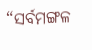“ସର୍ବମଙ୍ଗଳ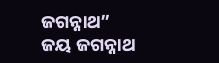ଜଗନ୍ନାଥ”
ଜୟ ଜଗନ୍ନାଥ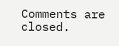Comments are closed.